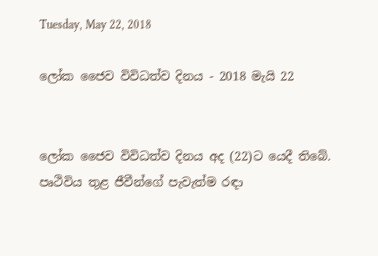Tuesday, May 22, 2018

ලෝක ජෛව විවිධත්ව දිනය - 2018 මැයි 22


ලෝක ජෛව විවිධත්ව දිනය අද (22)ට යෙදී තිබේ. පෘථිවිය තුළ ජීවීන්ගේ පැවැත්ම රඳා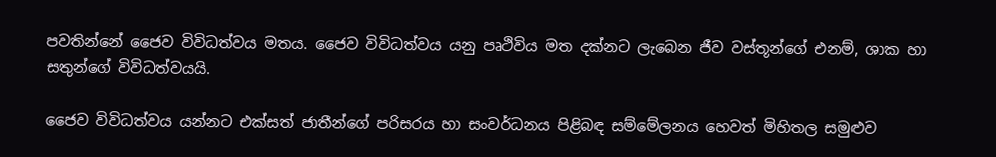පවතින්නේ ජෛව විවිධත්වය මතය. ජෛව විවිධත්වය යනු පෘථිවිය මත දක්නට ලැබෙන ජීව වස්තූන්ගේ එනම්, ශාක හා සතුන්ගේ විවිධත්වයයි.

ජෛව විවිධත්වය යන්නට එක්සත් ජාතීන්ගේ පරිසරය හා සංවර්ධනය පිළිබඳ සම්මේලනය හෙවත් මිහිතල සමුළුව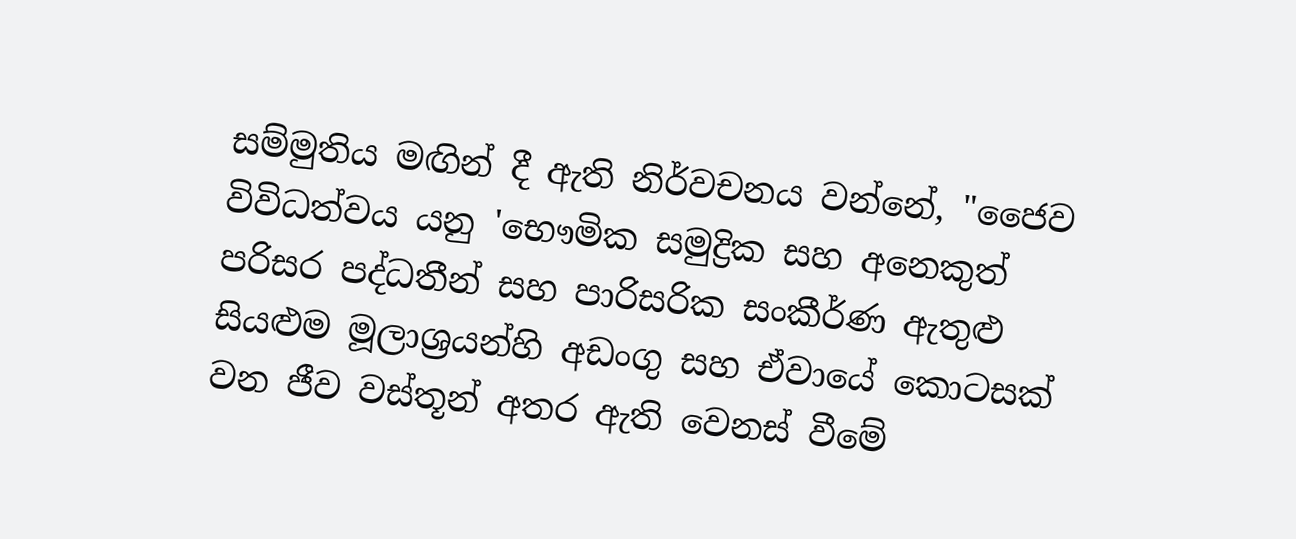සම්මුතිය මඟින් දී ඇති නිර්වචනය වන්නේ, "ජෛව විවිධත්වය යනු 'භෞමික සමුද්‍රික සහ අනෙකුත් පරිසර පද්ධතීන් සහ පාරිසරික සංකීර්ණ ඇතුළු සියළුම මූලාශ්‍රයන්හි අඩංගු සහ ඒවායේ කොටසක් වන ජීව වස්තූන් අතර ඇති වෙනස් වීමේ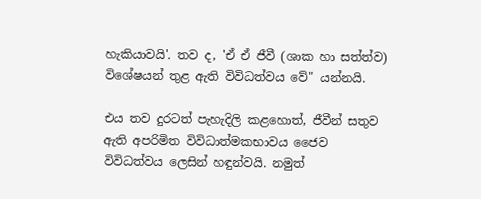හැකියාවයි'. තව ද, 'ඒ ඒ ජීවී (ශාක හා සත්ත්ව) විශේෂයන් තුළ ඇති විවිධත්වය වේ" යන්නයි.

එය තව දුරටත් පැහැදිලි කළහොත්, ජීවීන් සතුව ඇති අපරිමිත විවිධාත්මකභාවය ජෛව විවිධත්වය ලෙසින් හඳුන්වයි. නමුත්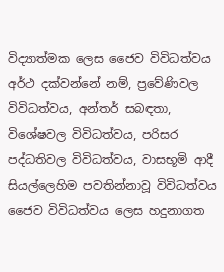විද්‍යාත්මක ලෙස ජෛව විවිධත්වය අර්ථ දක්වන්නේ නම්, ප්‍රවේණිවල විවිධත්වය, අන්තර් සබඳතා, විශේෂවල විවිධත්වය, පරිසර පද්ධතිවල විවිධත්වය, වාසභූමි ආදී සියල්ලෙහිම පවතින්නාවූ විවිධත්වය ජෛව විවිධත්වය ලෙස හදුනාගත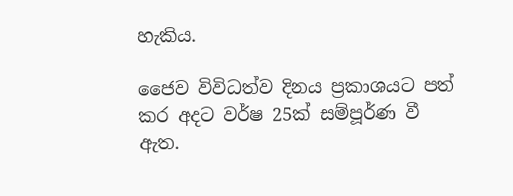හැකිය.

ජෛව විවිධත්ව දිනය ප්‍රකාශයට පත් කර අදට වර්ෂ 25ක් සම්පූර්ණ වී ඇත.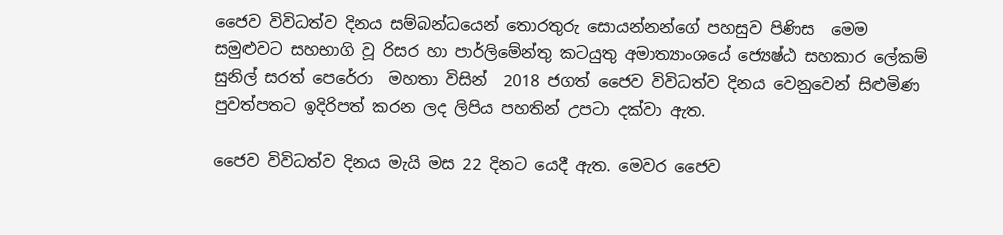ජෛව විවිධත්ව දිනය සම්බන්ධයෙන් තොරතුරු සොයන්නන්ගේ පහසුව පිණිස  මෙම සමුළුවට සහභාගි වූ රිසර හා පාර්ලිමේන්තු කටයුතු අමාත්‍යාංශයේ ජ්‍යෙෂ්ඨ සහකාර ලේකම් සුනිල් සරත් පෙරේරා  මහතා විසින්  2018 ජගත් ජෛව විවිධත්ව දිනය වෙනුවෙන් සිළුමිණ පුවත්පතට ඉදිරිපත් කරන ලද ලිපිය පහතින් උපටා දක්වා ඇත.

ජෛව විවිධත්ව දිනය මැයි මස 22 දිනට යෙදී ඇත. මෙවර ජෛව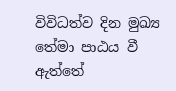විවිධත්ව දින මුඛ්‍ය තේමා පාඨය වී ඇත්තේ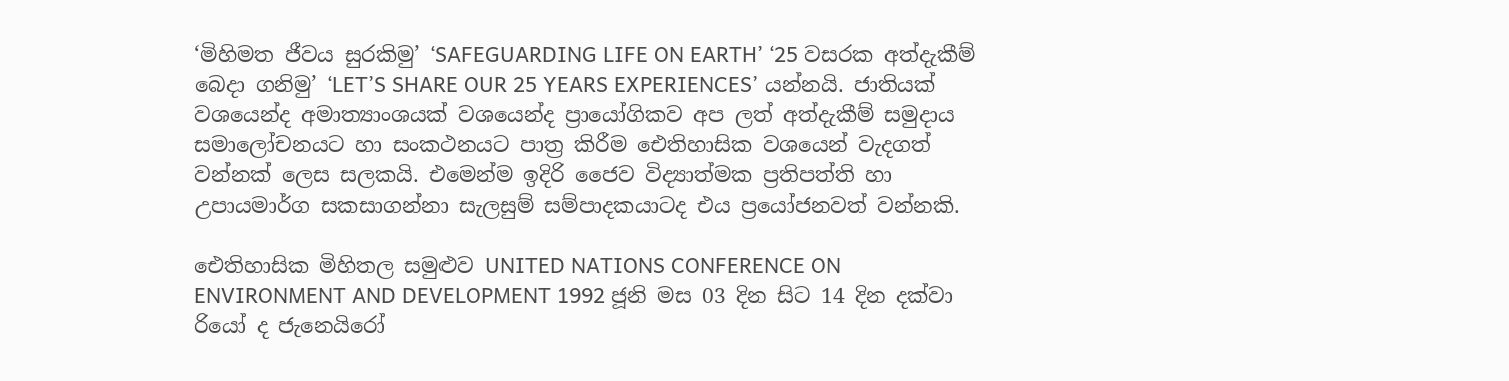‘මිහිමත ජීවය සුරකිමු’ ‘SAFEGUARDING LIFE ON EARTH’ ‘25 වසරක අත්දැකීම් බෙදා ගනිමු’ ‘LET’S SHARE OUR 25 YEARS EXPERIENCES’ යන්නයි. ජාතියක් වශයෙන්ද අමාත්‍යාංශයක් වශයෙන්ද ප්‍රායෝගිකව අප ලත් අත්දැකීම් සමුදාය සමාලෝචනයට හා සංකථනයට පාත්‍ර කිරීම ඓතිහාසික වශයෙන් වැදගත් වන්නක් ලෙස සලකයි. එමෙන්ම ඉදිරි ජෛව විද්‍යාත්මක ප්‍රතිපත්ති හා උපායමාර්ග සකසාගන්නා සැලසුම් සම්පාදකයාටද එය ප්‍රයෝජනවත් වන්නකි.

ඓතිහාසික මිහිතල සමුළුව UNITED NATIONS CONFERENCE ON ENVIRONMENT AND DEVELOPMENT 1992 ජූනි මස 03 දින සිට 14 දින දක්වා රියෝ ද ජැනෙයිරෝ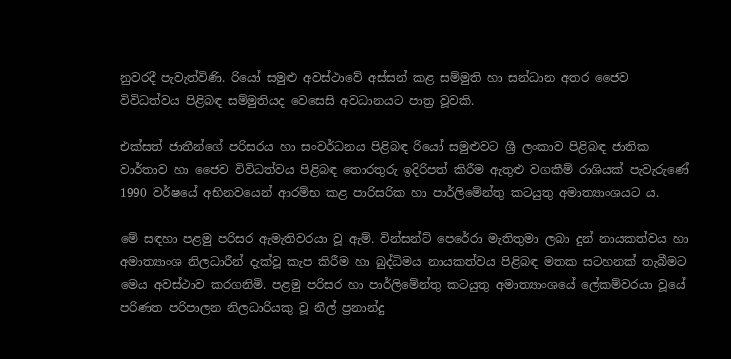නුවරදී පැවැත්විණි. රියෝ සමුළු අවස්ථාවේ අස්සන් කළ සම්මුති හා සන්ධාන අතර ජෛව විවිධත්වය පිළිබඳ සම්මුතියද වෙසෙසි අවධානයට පාත්‍ර වූවකි.

එක්සත් ජාතීන්ගේ පරිසරය හා සංවර්ධනය පිළිබඳ රියෝ සමුළුවට ශ්‍රී ලංකාව පිළිබඳ ජාතික වාර්තාව හා ජෛව විවිධත්වය පිළිබඳ තොරතුරු ඉදිරිපත් කිරීම ඇතුළු වගකීම් රාශියක් පැවැරුණේ 1990 වර්ෂයේ අභිනවයෙන් ආරම්භ කළ පාරිසරික හා පාර්ලිමේන්තු කටයුතු අමාත්‍යාංශයට ය.

මේ සඳහා පළමු පරිසර ඇමැතිවරයා වූ ඇම්. වින්සන්ට් පෙරේරා මැතිතුමා ලබා දුන් නායකත්වය හා අමාත්‍යාංශ නිලධාරීන් දැක්වූ කැප කිරීම හා බුද්ධිමය නායකත්වය පිළිබඳ මතක සටහනක් තැබීමට මෙය අවස්ථාව කරගනිමි. පළමු පරිසර හා පාර්ලිමේන්තු කටයුතු අමාත්‍යාංශයේ ලේකම්වරයා වූයේ පරිණත පරිපාලන නිලධාරියකු වූ නීල් ප්‍රනාන්දු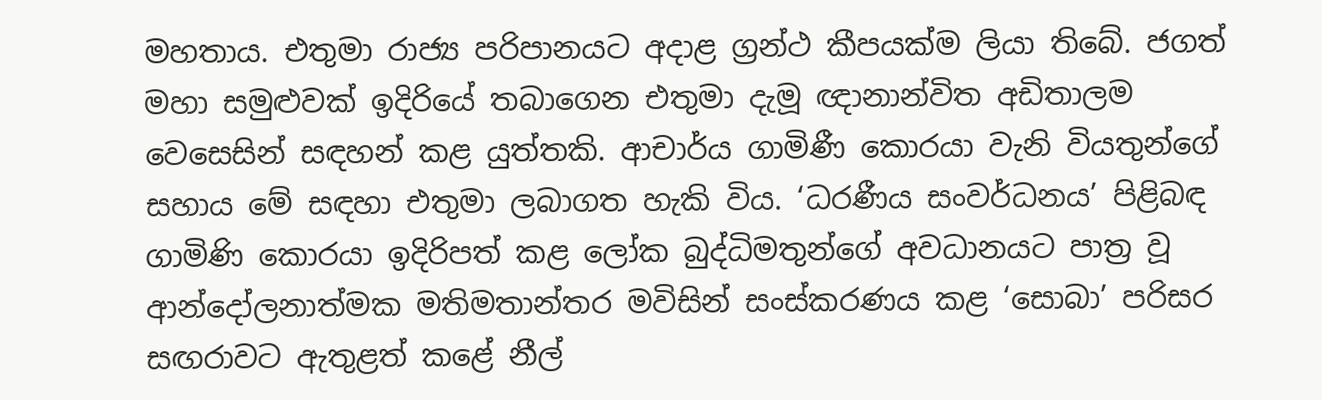මහතාය. එතුමා රාජ්‍ය පරිපානයට අදාළ ග්‍රන්ථ කීපයක්ම ලියා තිබේ. ජගත් මහා සමුළුවක් ඉදිරියේ තබාගෙන එතුමා දැමූ ඥානාන්විත අඩිතාලම වෙසෙසින් සඳහන් කළ යුත්තකි. ආචාර්ය ගාමිණී කොරයා වැනි වියතුන්ගේ සහාය මේ සඳහා එතුමා ලබාගත හැකි විය. ‘ධරණීය සංවර්ධනය’ පිළිබඳ ගාමිණි කොරයා ඉදිරිපත් කළ ලෝක බුද්ධිමතුන්ගේ අවධානයට පාත්‍ර වූ ආන්දෝලනාත්මක මතිමතාන්තර මවිසින් සංස්කරණය කළ ‘සොබා’ පරිසර සඟරාවට ඇතුළත් කළේ නීල්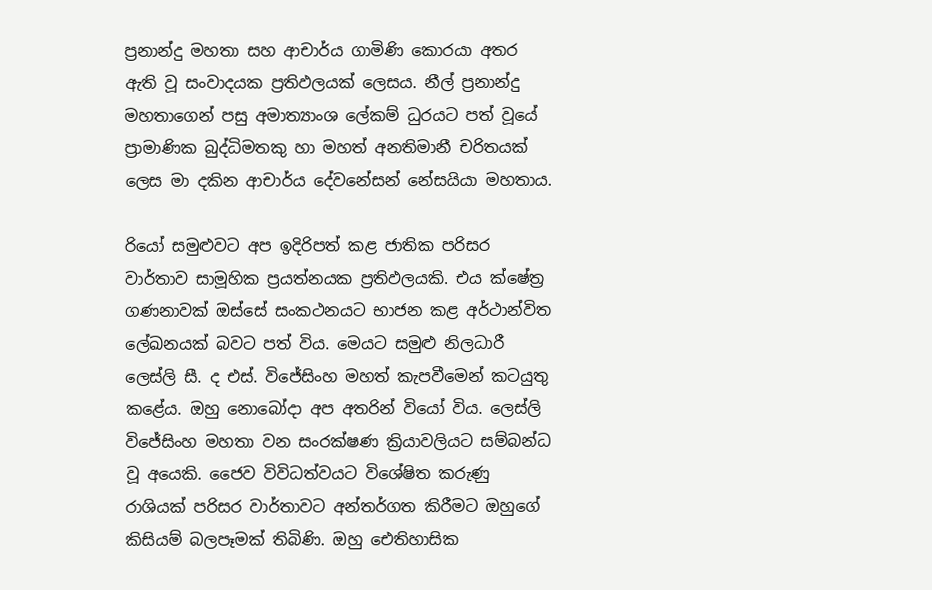ප්‍රනාන්දු මහතා සහ ආචාර්ය ගාමිණි කොරයා අතර ඇති වූ සංවාදයක ප්‍රතිඵලයක් ලෙසය. නීල් ප්‍රනාන්දු මහතාගෙන් පසු අමාත්‍යාංශ ලේකම් ධුරයට පත් වූයේ ප්‍රාමාණික බුද්ධිමතකු හා මහත් අනතිමානී චරිතයක් ලෙස මා දකින ආචාර්ය දේවනේසන් නේසයියා මහතාය.

රියෝ සමුළුවට අප ඉදිරිපත් කළ ජාතික පරිසර වාර්තාව සාමූහික ප්‍රයත්නයක ප්‍රතිඵලයකි. එය ක්ෂේත්‍ර ගණනාවක් ඔස්සේ සංකථනයට භාජන කළ අර්ථාන්විත ලේඛනයක් බවට පත් විය. මෙයට සමුළු නිලධාරී ලෙස්ලි සී. ද එස්. විජේසිංහ මහත් කැපවීමෙන් කටයුතු කළේය. ඔහු නොබෝදා අප අතරින් වියෝ විය. ලෙස්ලි විජේසිංහ මහතා වන සංරක්ෂණ ක්‍රියාවලියට සම්බන්ධ වූ අයෙකි. ජෛව විවිධත්වයට විශේෂිත කරුණු රාශියක් පරිසර වාර්තාවට අන්තර්ගත කිරීමට ඔහුගේ කිසියම් බලපෑමක් තිබිණි. ඔහු ඓතිහාසික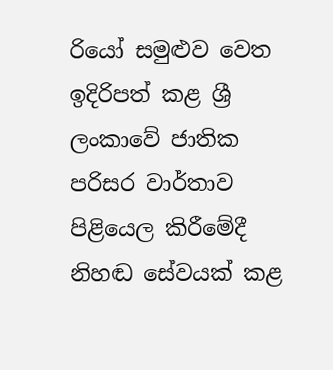රියෝ සමුළුව වෙත ඉදිරිපත් කළ ශ්‍රී ලංකාවේ ජාතික පරිසර වාර්තාව පිළියෙල කිරීමේදී නිහඬ සේවයක් කළ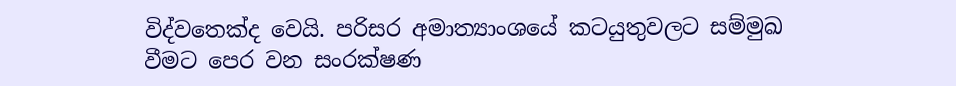විද්වතෙක්ද වෙයි. පරිසර අමාත්‍යාංශයේ කටයුතුවලට සම්මුඛ වීමට පෙර වන සංරක්ෂණ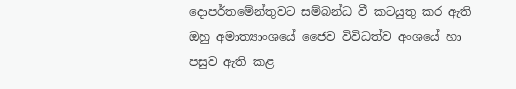දොපර්තමේන්තුවට සම්බන්ධ වී කටයුතු කර ඇති ඔහු අමාත්‍යාංශයේ ජෛව විවිධත්ව අංශයේ හා පසුව ඇති කළ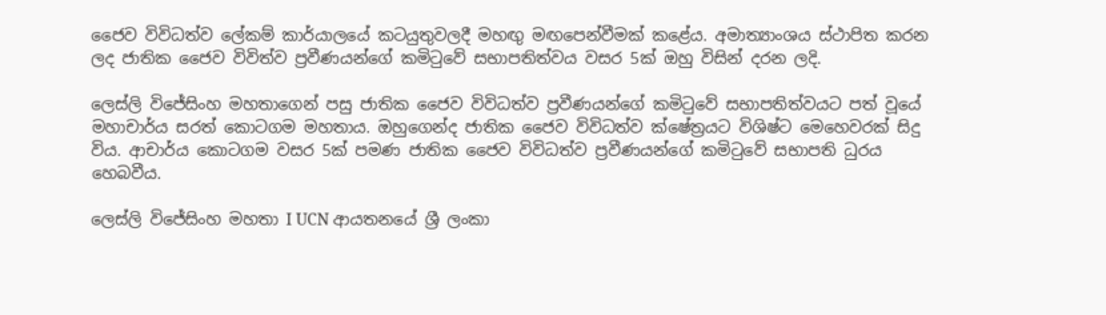ජෛව විවිධත්ව ලේකම් කාර්යාලයේ කටයුතුවලදී මහඟු මඟපෙන්වීමක් කළේය. අමාත්‍යාංශය ස්ථාපිත කරන ලද ජාතික ජෛව විවිත්ව ප්‍රවීණයන්ගේ කමිටුවේ සභාපතිත්වය වසර 5ක් ඔහු විසින් දරන ලදි.

ලෙස්ලි විජේසිංහ මහතාගෙන් පසු ජාතික ජෛව විවිධත්ව ප්‍රවීණයන්ගේ කමිටුවේ සභාපතිත්වයට පත් වූයේ මහාචාර්ය සරත් කොටගම මහතාය. ඔහුගෙන්ද ජාතික ජෛව විවිධත්ව ක්ෂේත්‍රයට විශිෂ්ට මෙහෙවරක් සිදු විය. ආචාර්ය කොටගම වසර 5ක් පමණ ජාතික ජෛව විවිධත්ව ප්‍රවීණයන්ගේ කමිටුවේ සභාපති ධුරය හෙබවීය.

ලෙස්ලි විජේසිංහ මහතා I UCN ආයතනයේ ශ්‍රී ලංකා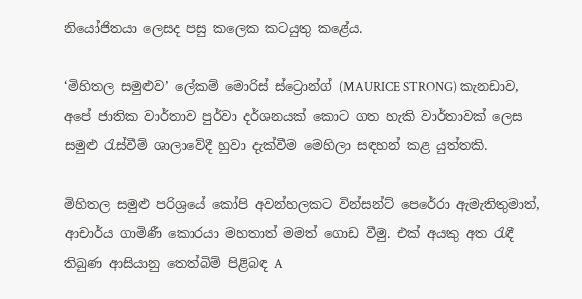නියෝජිතයා ලෙසද පසු කලෙක කටයුතු කළේය.

‘මිහිතල සමුළුව’ ලේකම් ‍මොරිස් ස්ට්‍රොන්ග් (MAURICE STRONG) කැනඩාව, අපේ ජාතික වාර්තාව පුර්වා දර්ශනයක් කොට ගත හැකි වාර්තාවක් ලෙස සමුළු රැස්වීම් ශාලාවේදී හුවා දැක්වීම මෙහිලා සඳහන් කළ යුත්තකි.

මිහිතල සමුළු පරිශ්‍රයේ කෝපි අවන්හලකට වින්සන්ට් පෙරේරා ඇමැතිතුමාත්, ආචාර්ය ගාමිණී කොරයා මහතාත් මමත් ගොඩ වීමු. එක් අයකු අත රැඳී තිබුණ ආසියානු තෙත්බිම් පිළිබඳ A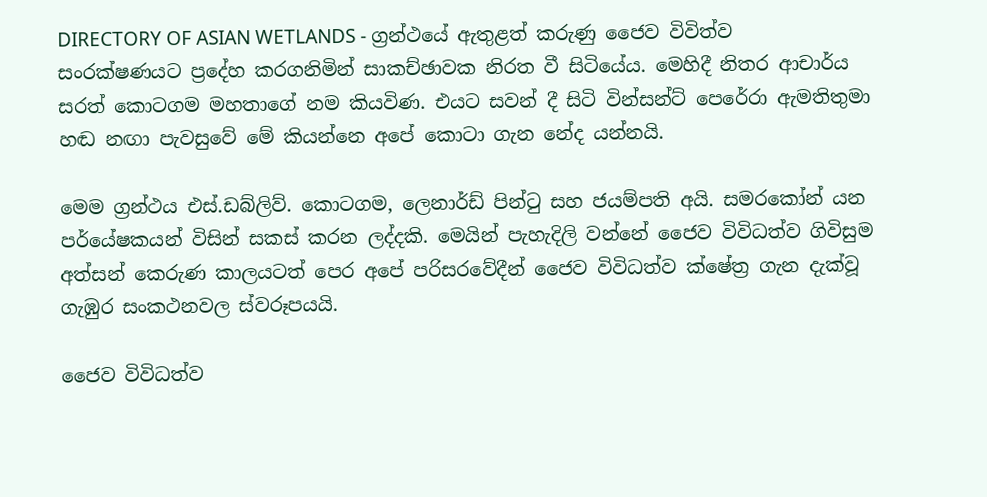DIRECTORY OF ASIAN WETLANDS - ග්‍රන්ථයේ ඇතුළත් කරුණු ජෛව විවිත්ව සංරක්ෂණයට ප්‍රදේහ කරගනිමින් සාකච්ඡාවක නිරත වී සිටියේය. මෙහිදී නිතර ආචාර්ය සරත් කොටගම මහතාගේ නම කියවිණ. එයට සවන් දී සිටි වින්සන්ට් පෙරේරා ඇමතිතුමා හඬ නඟා පැවසුවේ මේ කියන්නෙ අපේ කොටා ගැන නේද යන්නයි.

මෙම ග්‍රන්ථය එස්.ඩබ්ලිව්. කොටගම, ලෙනාර්ඩ් පින්ටු සහ ජයම්පති අයි. සමරකෝන් යන පර්යේෂකයන් විසින් සකස් කරන ලද්දකි. මෙයින් පැහැදිලි වන්නේ ජෛව විවිධත්ව ගිවිසුම අත්සන් කෙරුණ කාලයටත් පෙර අපේ පරිසරවේදීන් ජෛව විවිධත්ව ක්ෂේත්‍ර ගැන දැක්වූ ගැඹුර සංකථනවල ස්වරූපයයි.

ජෛව විවිධත්ව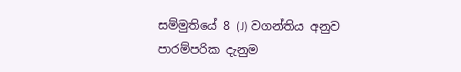සම්මුතියේ 8 (J) වගන්තිය අනුව පාරම්පරික දැනුම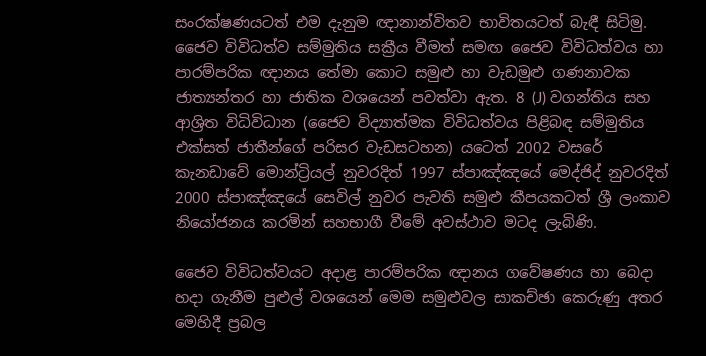සංරක්ෂණයටත් එම දැනුම ඥානාන්විතව භාවිතයටත් බැඳී සිටිමු. ජෛව විවිධත්ව සම්මුතිය සක්‍රීය වීමත් සමඟ ජෛව විවිධත්වය හා පාරම්පරික ඥානය තේමා කොට සමුළු හා වැඩමුළු ගණනාවක ජාත්‍යන්තර හා ජාතික වශයෙන් පවත්වා ඇත. 8 (J) වගන්තිය සහ ආශ්‍රිත විධිවිධාන (ජෛව විද්‍යාත්මක විවිධත්වය පිළිබඳ සම්මුතිය එක්සත් ජාතීන්ගේ පරිසර වැඩසටහන) යට‍ෙත් 2002 වසරේ කැනඩාවේ මොන්ට්‍රියල් නුවරදිත් 1997 ස්පාඤ්ඤයේ මෙද්ජිද් නුවරදිත් 2000 ස්පාඤ්ඤයේ සෙවිල් නුවර පැවති සමුළු කීපයකටත් ශ්‍රී ලංකාව නියෝජනය කරමින් සහභාගී වීමේ අවස්ථාව මටද ලැබිණි.

ජෛව විවිධත්වයට අදාළ පාරම්පරික ඥානය ගවේෂණය හා බෙදා හදා ගැනීම පුළුල් වශයෙන් මෙම සමුළුවල සාකච්ඡා කෙරුණු අතර මෙහිදී ප්‍රබල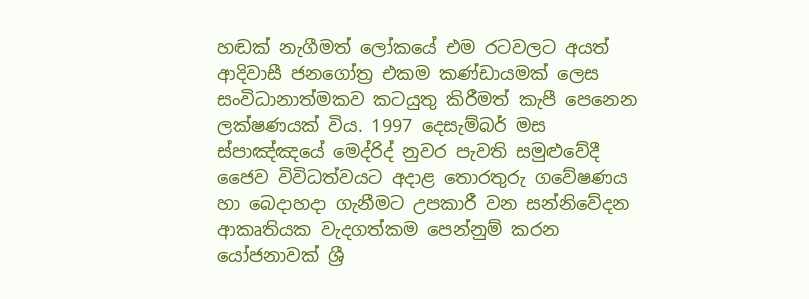හඬක් නැගීමත් ලෝකයේ එම රටවලට අයත් ආදිවාසී ජනගෝත්‍ර එකම කණ්ඩායමක් ලෙස සංවිධානාත්මකව කටයුතු කිරීමත් කැපී පෙනෙන ලක්ෂණයක් විය. 1997 දෙසැම්බර් මස ස්පාඤ්ඤයේ මෙද්රිද් නුවර පැවති සමුළුවේදී ජෛව විවිධත්වයට අදාළ තොරතුරු ගවේෂණය හා බෙදාහදා ගැනීමට උපකාරී වන සන්නිවේදන ආකෘතියක වැදගත්කම පෙන්නුම් කරන යෝජනාවක් ශ්‍රී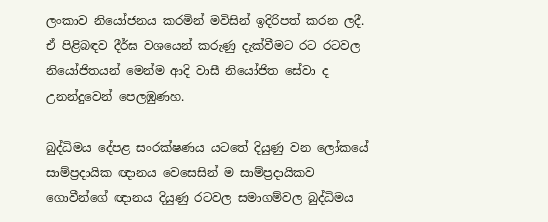ලංකාව නියෝජනය කරමින් මවිසින් ඉදිරිපත් කරන ලදී. ඒ පිළිබඳව දීර්ඝ වශයෙන් කරුණු දැක්වීමට රට රටවල නියෝජිතයන් මෙන්ම ආදි වාසී නියෝජිත සේවා ද උනන්දුවෙන් පෙලඹුණහ.

බුද්ධිමය දේපළ සංරක්ෂණය යටතේ දියුණු වන ලෝකයේ සාම්ප්‍රදායික ඥානය වෙසෙසින් ම සාම්ප්‍රදායිකව ගොවීන්ගේ ඥානය දියුණු රටවල සමාගම්වල බුද්ධිමය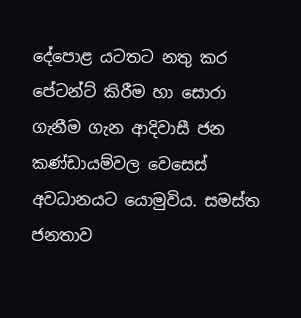දේපොළ යටතට නතු කර පේටන්ට් කිරීම හා සොරා ගැනීම ගැන ආදිවාසී ජන කණ්ඩායම්වල වෙසෙස් අවධානයට යොමුවිය. සමස්ත ජනතාව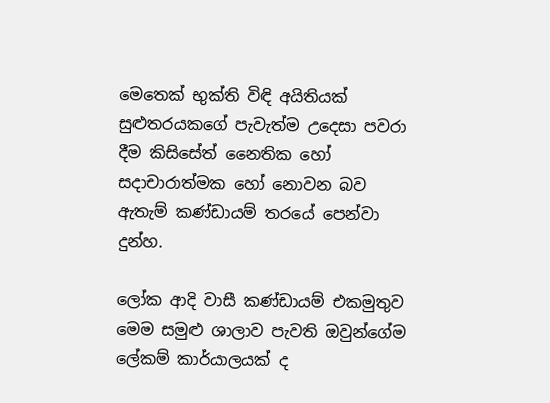මෙතෙක් භුක්ති විඳි අයිතියක් සුළුතරයකගේ පැවැත්ම උදෙසා පවරා දීම කිසිසේත් නෛතික හෝ සදාචාරාත්මක හෝ නොවන බව ඇතැම් කණ්ඩායම් තරයේ පෙන්වා දුන්හ.

ලෝක ආදි වාසී කණ්ඩායම් එකමුතුව මෙම සමුළු ශාලාව පැවති ඔවුන්ගේම ලේකම් කාර්යාලයක් ද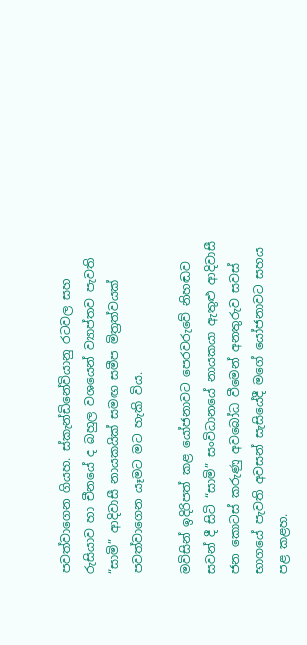පවත්වාගෙන ගියහ. ස්කැන්ඩිනේවියානු රටවල සහ රුසියාව හා චීනයේ ද බහුල වශයෙන් ව්‍යාප්තව පැවති “සාමි” ආදිවාසී නායකයික් සමඟ සමීප මිත්‍රත්වයක් පවත්වාගෙන යෑමට මට හැකි විය.

මවිසින් ඉදිරිපත් කළ යෝජනාවට පෙරවරුවේ නිහඬව සවන් දී සිටි “සාමි” සංවිධානයේ නායකයා ඇතුළු ආදිවාසී ජන කොටස් කරුණු අවබෝධ වීමෙන් අනතුරුව සවස් භාගයේ පැවති අවසන් සැසියේදී මගේ යෝජනාවට සහය පළ කළහ.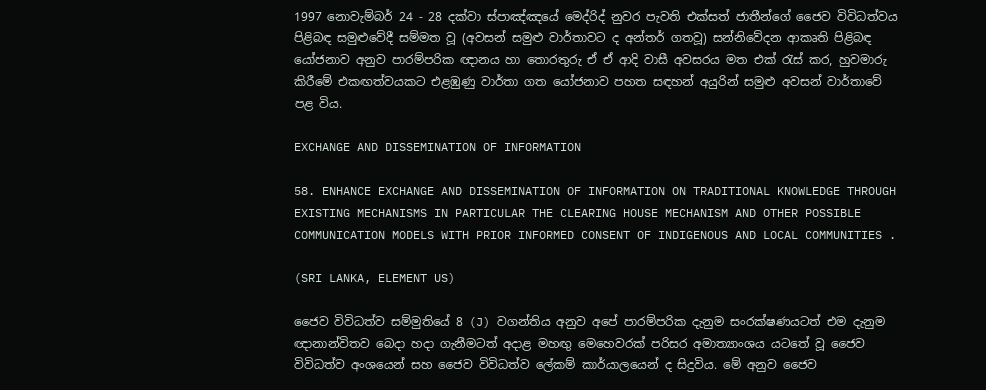1997 නොවැම්බර් 24 - 28 දක්වා ස්පාඤ්ඤයේ මෙද්රිද් නුවර පැවති එක්සත් ජාතීන්ගේ ජෛව විවිධත්වය පිළිබඳ සමුළුවේදී සම්මත වූ (අවසන් සමුළු වාර්තාවට ද අන්තර් ගතවූ) සන්නිවේදන ආකෘති පිළිබඳ යෝජනාව අනුව පාරම්පරික ඥානය හා තොරතුරු ඒ ඒ ආදි වාසී අවසරය මත එක් රැස් කර, හුවමාරු කිරීමේ එකඟත්වයකට එළඹුණු වාර්තා ගත යෝජනාව පහත සඳහන් අයුරින් සමුළු අවසන් වාර්තාවේ පළ විය.

EXCHANGE AND DISSEMINATION OF INFORMATION

58. ENHANCE EXCHANGE AND DISSEMINATION OF INFORMATION ON TRADITIONAL KNOWLEDGE THROUGH EXISTING MECHANISMS IN PARTICULAR THE CLEARING HOUSE MECHANISM AND OTHER POSSIBLE COMMUNICATION MODELS WITH PRIOR INFORMED CONSENT OF INDIGENOUS AND LOCAL COMMUNITIES .

(SRI LANKA, ELEMENT US)

ජෛව විවිධත්ව සම්මුතියේ 8 (J) වගන්තිය අනුව අපේ පාරම්පරික දැනුම සංරක්ෂණයටත් එම දැනුම ඥානාන්විතව බෙදා හදා ගැනීමටත් අදාළ මහඟු මෙහෙවරක් පරිසර අමාත්‍යාංශය යටතේ වූ ජෛව විවිධත්ව අංශයෙන් සහ ජෛව විවිධත්ව ලේකම් කාර්යාලයෙන් ද සිදුවිය. මේ අනුව ජෛව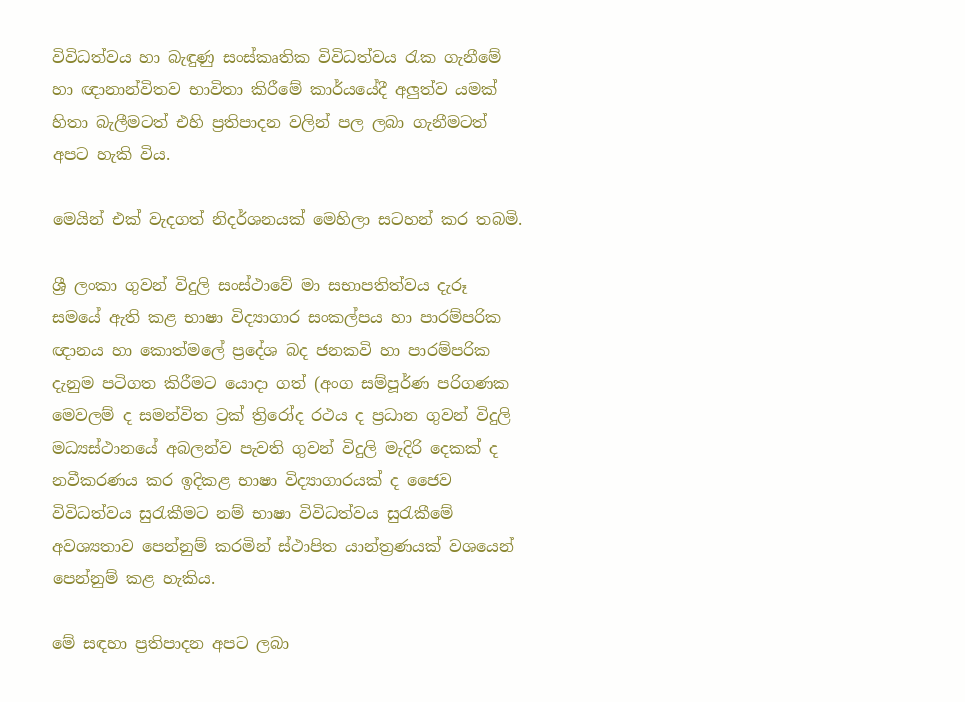විවිධත්වය හා බැඳුණු සංස්කෘතික විවිධත්වය රැක ගැනීමේ හා ඥානාන්විතව භාවිතා කිරීමේ කාර්ය‍යේදී අලුත්ව යමක් හිතා බැලීමටත් එහි ප්‍රතිපාදන වලින් පල ලබා ගැනීමටත් අපට හැකි විය.

මෙයින් එක් වැදගත් නිදර්ශනයක් මෙහිලා සටහන් කර තබමි.

ශ්‍රී ලංකා ගුවන් විදුලි සංස්ථාවේ මා සභාපතිත්වය දැරූ සමයේ ඇති කළ භාෂා විද්‍යාගාර සංකල්පය හා පාරම්පරික ඥානය හා කොත්මලේ ප්‍රදේශ බද ජනකවි හා පාරම්පරික දැනුම පටිගත කිරීමට යොදා ගත් (අංග සම්පූර්ණ පරිගණක මෙවලම් ද සමන්විත ට්‍රක් ත්‍රිරෝද රථය ද ප්‍රධාන ගුවන් විදුලි මධ්‍යස්ථානයේ අබලන්ව පැවති ගුවන් විදුලි මැදිරි දෙකක් ද නවීකරණය කර ඉදිකළ භාෂා විද්‍යාගාරයක් ද ජෛව විවිධත්වය සුරැකීමට නම් භාෂා විවිධත්වය සුරැකීමේ අවශ්‍යතාව පෙන්නුම් කරමින් ස්ථාපිත යාන්ත්‍රණයක් වශයෙන් පෙන්නුම් කළ හැකිය.

මේ සඳහා ප්‍රතිපාදන අපට ලබා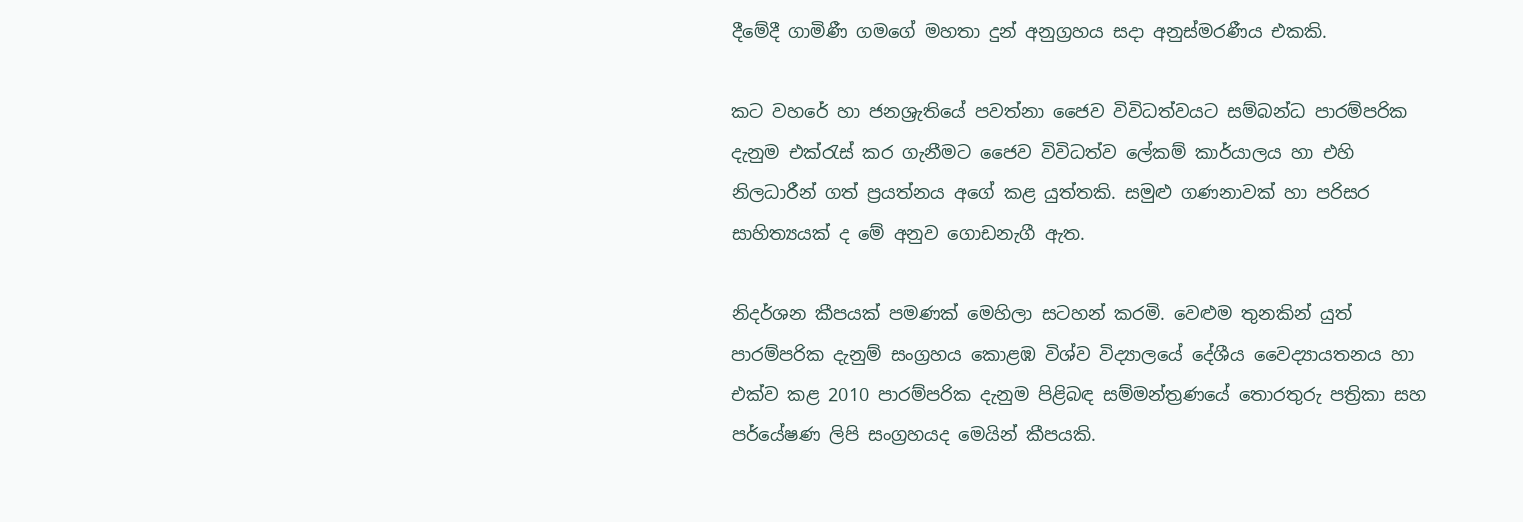දීමේදී ගාමිණී ගමගේ මහතා දුන් අනුග්‍රහය සදා අනුස්මරණීය එකකි.

කට වහරේ හා ජනශ්‍රැතියේ පවත්නා ජෛව විවිධත්වයට සම්බන්ධ පාරම්පරික දැනුම එක්රැස් කර ගැනීමට ජෛව විවිධත්ව ලේකම් කාර්යාලය හා එහි නිලධාරීන් ගත් ප්‍රයත්නය අගේ කළ යුත්තකි. සමුළු ගණනාවක් හා පරිසර සාහිත්‍යයක් ද මේ අනුව ගොඩනැගී ඇත.

නිදර්ශන කීපයක් පමණක් මෙහිලා සටහන් කරමි. වෙළුම තුනකින් යුත් පාරම්පරික දැනුම් සංග්‍රහය කොළඹ විශ්ව විද්‍යාලයේ දේශීය වෛද්‍යායතනය හා එක්ව කළ 2010 පාරම්පරික දැනුම පිළිබඳ සම්මන්ත්‍රණයේ තොරතුරු පත්‍රිකා සහ පර්යේෂණ ලිපි සංග්‍රහයද මෙයින් කීපයකි.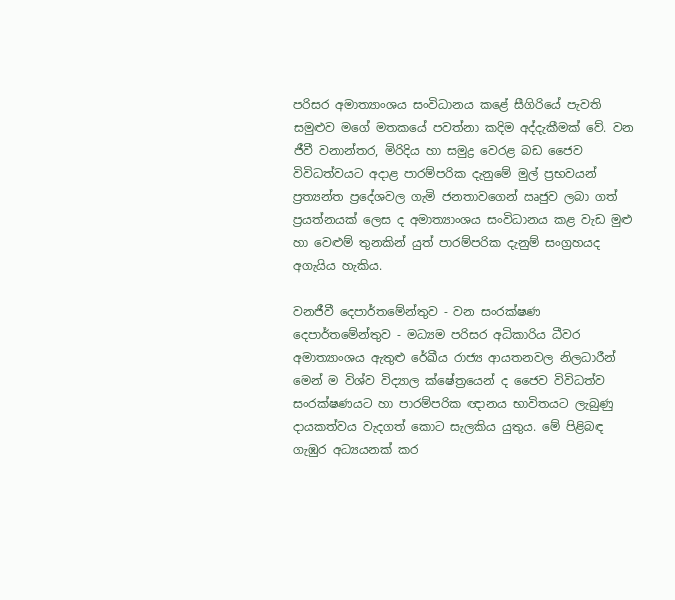පරිසර අමාත්‍යාංශය සංවිධානය කළේ සීගිරියේ පැවති සමුළුව මගේ මතකයේ පවත්නා කදිම අද්දැකීමක් වේ. වන ජීවී වනාන්තර, මිරිදිය හා සමුද්‍ර වෙරළ බඩ ජෛව විවිධත්වයට අදාළ පාරම්පරික දැනුමේ මුල් ප්‍රභවයන් ප්‍රත්‍යන්ත ප්‍රදේශවල ගැමි ජනතාවගෙන් ඍජුව ලබා ගත් ප්‍රයත්නයක් ලෙස ද අමාත්‍යාංශය සංවිධානය කළ වැඩ මුළු හා වෙළුම් තුනකින් යුත් පාරම්පරික දැනුම් සංග්‍රහයද අගැයිය හැකිය.

වනජීවී දෙපාර්තමේන්තුව - වන සංරක්ෂණ දෙපාර්තමේන්තුව - මධ්‍යම පරිසර අධිකාරිය ධීවර අමාත්‍යාංශය ඇතුළු රේඛීය රාජ්‍ය ආයතනවල නිලධාරීන් මෙන් ම විශ්ව විද්‍යාල ක්ෂේත්‍රයෙන් ද ජෛව විවිධත්ව සංරක්ෂණයට හා පාරම්පරික ඥානය භාවිතයට ලැබුණු දායකත්වය වැදගත් ‍කොට සැලකිය යුතුය. මේ පිළිබඳ ගැඹුර අධ්‍යයනක් කර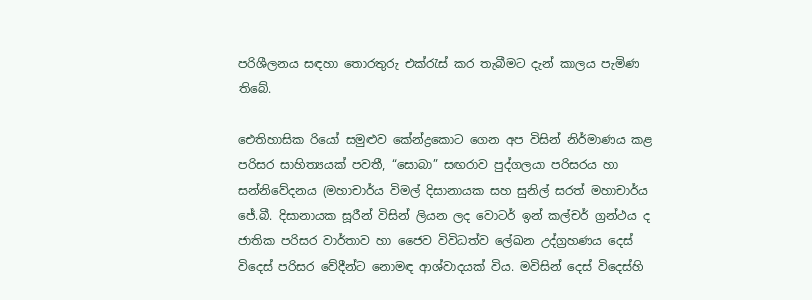පරිශීලනය සඳහා තොරතුරු එක්රැස් කර තැබීමට දැන් කාලය පැමිණ තිබේ.

ඓතිහාසික රියෝ සමුළුව කේන්ද්‍රකොට ගෙන අප විසින් නිර්මාණය කළ පරිසර සාහිත්‍යයක් පවතී, “සොබා” සඟරාව පුද්ගලයා පරිසරය හා සන්නිවේදනය (මහාචාර්ය විමල් දිසානායක සහ සුනිල් සරත් මහාචාර්ය ජේ.බී. දිසානායක සූරීන් විසින් ලියන ලද වොටර් ඉන් කල්චර් ග්‍රන්ථය ද ජාතික පරිසර වාර්තාව හා ජෛව විවිධත්ව ලේඛන උද්ග්‍රහණය දෙස් විදෙස් පරිසර වේදීන්ට නොමඳ ආශ්වාදයක් විය. මවිසින් දෙස් විදෙස්හි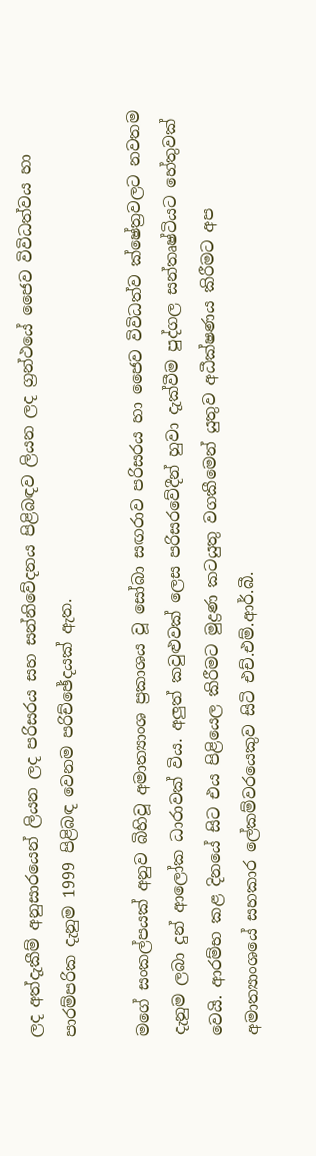ලද අත්දැකීම් අනුසාරයෙන් ලියන ලද පරිසරය සහ සන්නිවේදනය පිළිබඳව ලියන ලද ග්‍රන්ථයේ ජෛව විවිධත්වය හා පාරම්පරික දැනුම 1999 පිළිබඳ වෙනම පරිච්ඡේදයක් ඇත.

මගේ සංකල්පයක් අනුව බිහිවූ අමාත්‍යාංශ ප්‍රකාශය වූ සෝබා සඟරාව පරිසරය හා ජෛව විවිධත්ව ක්ෂේත්‍රවලට නවතම දැනුම ලබා දුන් ආලෝක ධාරාවක් විය. අලුත් කවුළුවක් ලෙස පරිසරවේදීන් හුවා දැක්වීම පුද්ගල සන්තෘෂ්ටියට හේතුවක් වෙයි. ආරම්භ කළ දිනයේ සිට එය පිළියෙල කිරීමට මුද්‍රණ කටයුතු වගකීමෙන් යුතුව අධීක්ෂණය කිරීමට අප අමාත්‍යාංශයේ සහකාර ලේකම්වරයෙකුව සිටි එච්.එම්.ආර්.බී.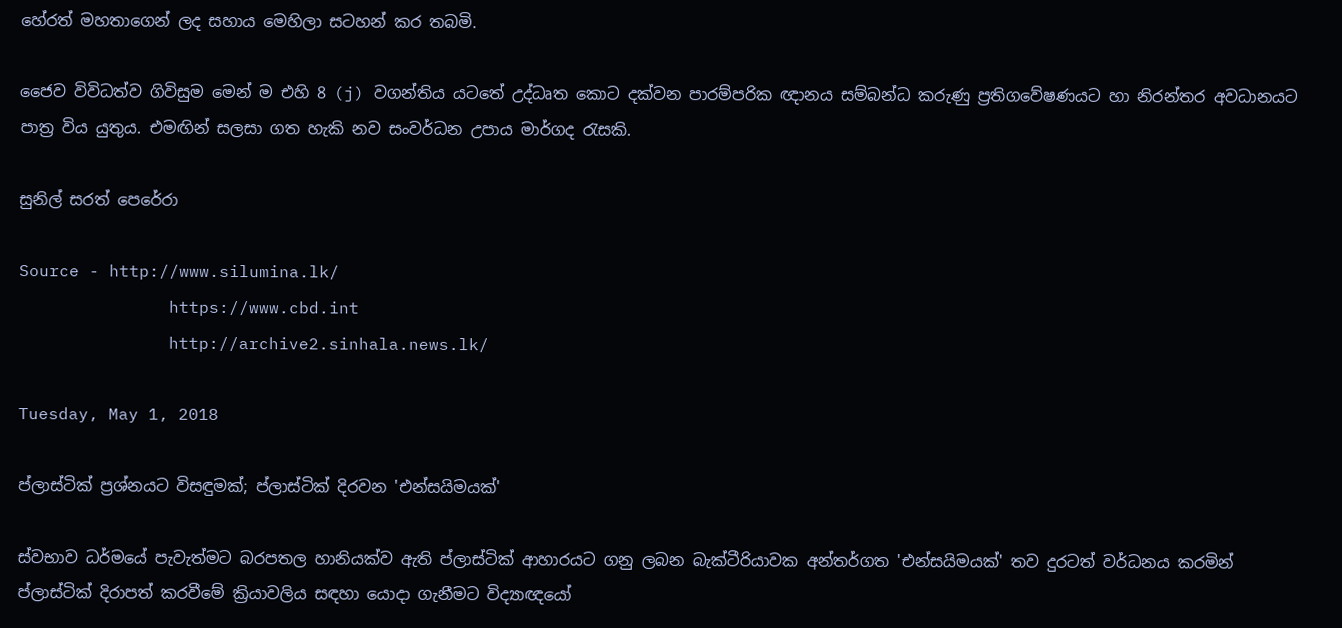හේරත් මහතාගෙන් ලද සහාය මෙහිලා සටහන් කර තබමි.

ජෛව විවිධත්ව ගිවිසුම මෙන් ම එහි 8 (j) වගන්තිය යටතේ උද්ධෘත කොට දක්වන පාරම්පරික ඥානය සම්බන්ධ කරුණු ප්‍රතිගවේෂණයට හා නිරන්තර අවධානයට පාත්‍ර විය යුතුය. එමඟින් සලසා ගත හැකි නව සංවර්ධන උපාය මාර්ගද රැසකි.

සුනිල් සරත් පෙරේරා

Source - http://www.silumina.lk/
               https://www.cbd.int
               http://archive2.sinhala.news.lk/

Tuesday, May 1, 2018

ප්ලාස්ටික් ප්‍රශ්නයට විසඳුමක්; ප්ලාස්ටික් දිරවන 'එන්සයිමයක්'

ස්වභාව ධර්මයේ පැවැත්මට බරපතල හානියක්ව ඇති ප්ලාස්ටික් ආහාරයට ගනු ලබන බැක්ටීරියාවක අන්තර්ගත 'එන්සයිමයක්' තව දුරටත් වර්ධනය කරමින් ප්ලාස්ටික් දිරාපත් කරවීමේ ක්‍රියාවලිය සඳහා යොදා ගැනීමට විද්‍යාඥයෝ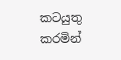කටයුතු කරමින්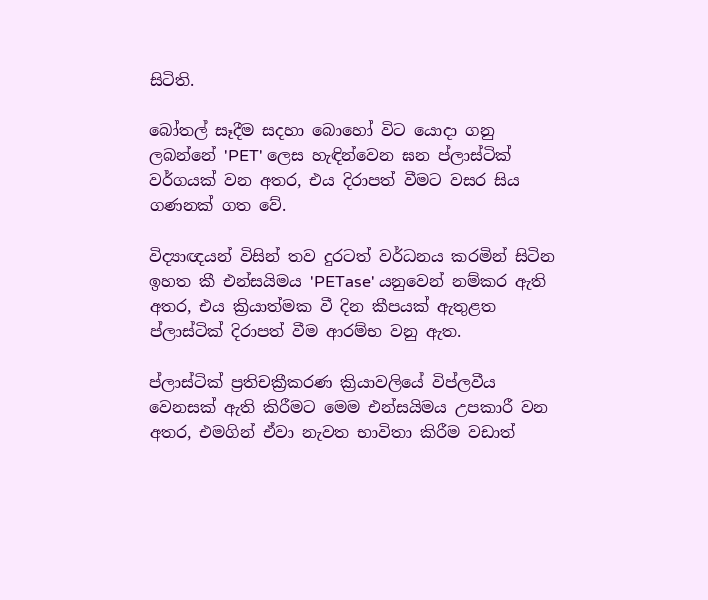සිටිති.

බෝතල් සෑදීම සදහා බොහෝ විට යොදා ගනු ලබන්නේ 'PET' ලෙස හැඳින්වෙන ඝන ප්ලාස්ටික් වර්ගයක් වන අතර, එය දිරාපත් වීමට වසර සිය ගණනක් ගත වේ.

විද්‍යාඥයන් විසින් තව දුරටත් වර්ධනය කරමින් සිටින ඉහත කී එන්සයිමය 'PETase' යනුවෙන් නම්කර ඇති අතර, එය ක්‍රියාත්මක වී දින කීපයක් ඇතුළත ප්ලාස්ටික් දිරාපත් වීම ආරම්භ වනු ඇත.

ප්ලාස්ටික් ප්‍රතිචක්‍රීකරණ ක්‍රියාවලියේ විප්ලවීය වෙනසක් ඇති කිරීමට මෙම එන්සයිමය උපකාරී වන අතර, එමගින් ඒවා නැවත භාවිතා කිරීම වඩාත්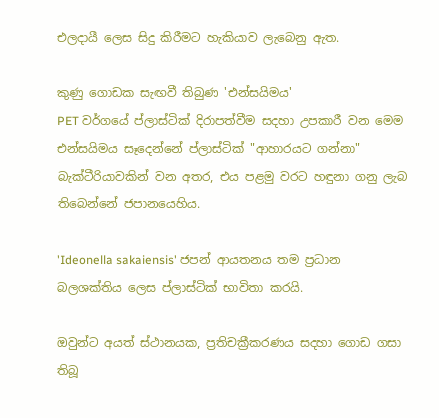එලදායී ලෙස සිදු කිරීමට හැකියාව ලැබෙනු ඇත.

කුණු ගොඩක සැඟවී තිබුණ 'එන්සයිමය'
PET වර්ගයේ ප්ලාස්ටික් දිරාපත්වීම සදහා උපකාරී වන මෙම එන්සයිමය සෑදෙන්නේ ප්ලාස්ටික් "ආහාරයට ගන්නා" බැක්ටීරියාවකින් වන අතර, එය පළමු වරට හඳුනා ගනු ලැබ තිබෙන්නේ ජපානයෙහිය.

'Ideonella sakaiensis' ජපන් ආයතනය තම ප්‍රධාන බලශක්තිය ලෙස ප්ලාස්ටික් භාවිතා කරයි.

ඔවුන්ට අයත් ස්ථානයක, ප්‍රතිචක්‍රීකරණය සදහා ගොඩ ගසා තිබූ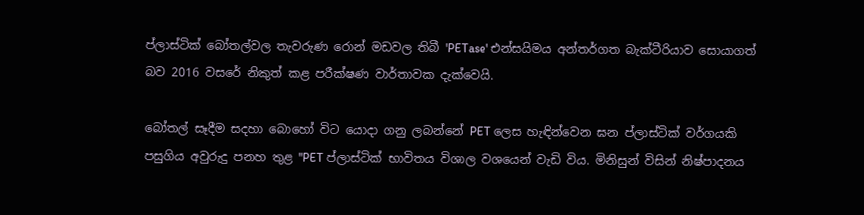ප්ලාස්ටික් බෝතල්වල තැවරුණ රොන් මඩවල තිබී 'PETase' එන්සයිමය අන්තර්ගත බැක්ටීරියාව සොයාගත් බව 2016 වසරේ නිකුත් කළ පරීක්ෂණ වාර්තාවක දැක්වෙයි.

බෝතල් සෑදීම සදහා බොහෝ විට යොදා ගනු ලබන්නේ PET ලෙස හැඳින්වෙන ඝන ප්ලාස්ටික් වර්ගයකි
පසුගිය අවුරුදු පනහ තුළ "PET ප්ලාස්ටික් භාවිතය විශාල වශයෙන් වැඩි විය. මිනිසුන් විසින් නිෂ්පාදනය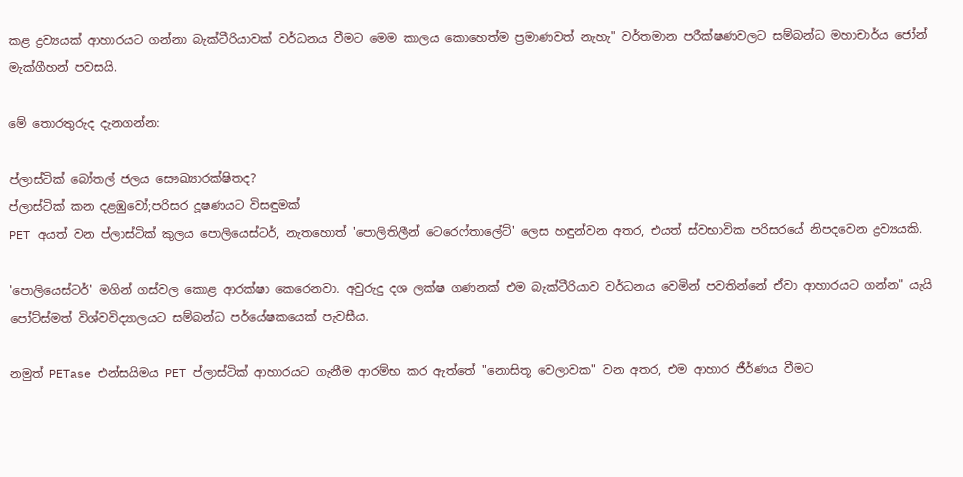කළ ද්‍රව්‍යයක් ආහාරයට ගන්නා බැක්ටීරියාවක් වර්ධනය වීමට මෙම කාලය කොහෙත්ම ප්‍රමාණවත් නැහැ" වර්තමාන පරීක්ෂණවලට සම්බන්ධ මහාචාර්ය ජෝන් මැක්ගීහන් පවසයි.

මේ තොරතුරුද දැනගන්න:

ප්ලාස්ටික් බෝතල් ජලය සෞඛ්‍යාරක්ෂිතද?
ප්ලාස්ටික් කන දළඹුවෝ;පරිසර දූෂණයට විසඳුමක්
PET අයත් වන ප්ලාස්ටික් කුලය පොලියෙස්ටර්, නැතහොත් 'පොලිතිලීන් ටෙරෙෆ්තාලේට්' ලෙස හඳුන්වන අතර, එයත් ස්වභාවික පරිසරයේ නිපදවෙන ද්‍රව්‍යයකි.

'පොලියෙස්ටර්' මගින් ගස්වල කොළ ආරක්ෂා කෙරෙනවා. අවුරුදු දශ ලක්ෂ ගණනක් එම බැක්ටීරියාව වර්ධනය වෙමින් පවතින්නේ ඒවා ආහාරයට ගන්න" යැයි පෝට්ස්මත් විශ්වවිද්‍යාලයට සම්බන්ධ පර්යේෂකයෙක් පැවසීය.

නමුත් PETase එන්සයිමය PET ප්ලාස්ටික් ආහාරයට ගැනීම ආරම්භ කර ඇත්තේ "නොසිතූ වෙලාවක" වන අතර, එම ආහාර ජීර්ණය වීමට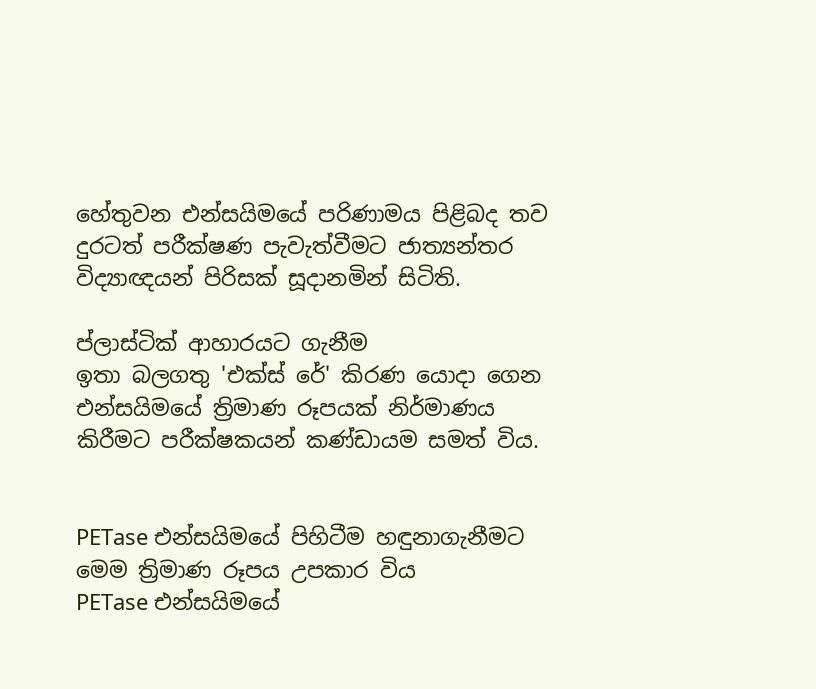හේතුවන එන්සයිමයේ පරිණාමය පිළිබද තව දුරටත් පරීක්ෂණ පැවැත්වීමට ජාත්‍යන්තර විද්‍යාඥයන් පිරිසක් සූදානමින් සිටිති.

ප්ලාස්ටික් ආහාරයට ගැනීම
ඉතා බලගතු 'එක්ස් රේ' කිරණ යොදා ගෙන එන්සයිමයේ ත්‍රිමාණ රූපයක් නිර්මාණය කිරීමට පරීක්ෂකයන් කණ්ඩායම සමත් විය.


PETase එන්සයිමයේ පිහිටීම හඳුනාගැනීමට මෙම ත්‍රිමාණ රූපය උපකාර විය
PETase එන්සයිමයේ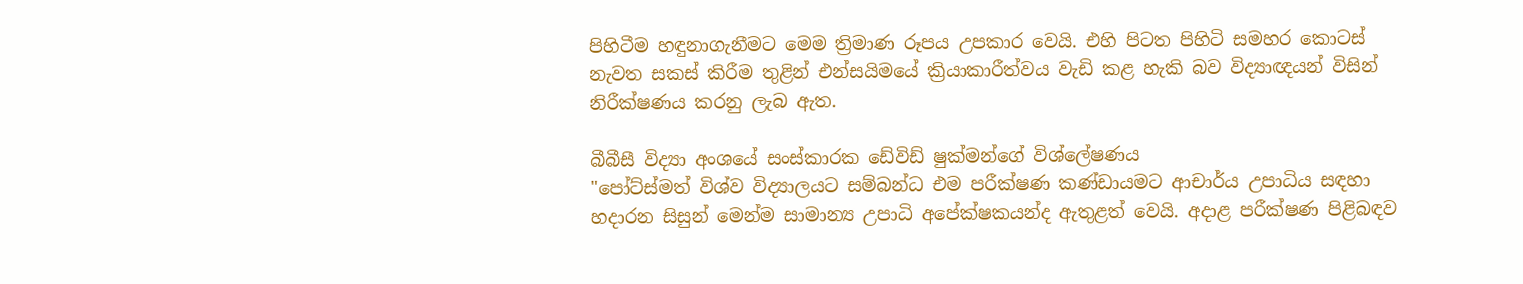පිහිටීම හඳුනාගැනීමට මෙම ත්‍රිමාණ රූපය උපකාර වෙයි. එහි පිටත පිහිටි සමහර කොටස් නැවත සකස් කිරීම තුළින් එන්සයිමයේ ක්‍රියාකාරීත්වය වැඩි කළ හැකි බව විද්‍යාඥයන් විසින් නිරීක්ෂණය කරනු ලැබ ඇත.

බීබීසී විද්‍යා අංශයේ සංස්කාරක ඩේවිඩ් ෂුක්මන්ගේ විශ්ලේෂණය
"පෝට්ස්මත් විශ්ව විද්‍යාලයට සම්බන්ධ එම පරීක්ෂණ කණ්ඩායමට ආචාර්ය උපාධිය සඳහා හදාරන සිසුන් මෙන්ම සාමාන්‍ය උපාධි අපේක්ෂකයන්ද ඇතුළත් වෙයි. අදාළ පරීක්ෂණ පිළිබඳව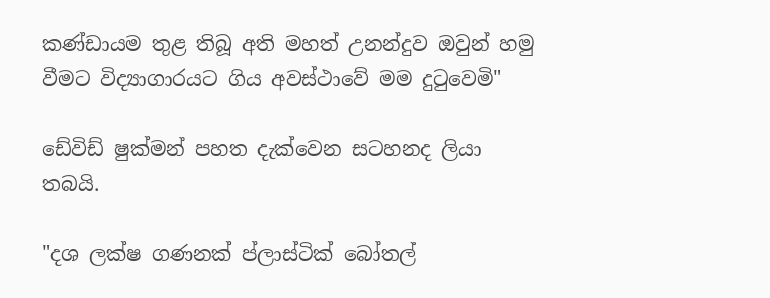කණ්ඩායම තුළ තිබූ අති මහත් උනන්දුව ඔවුන් හමු වීමට විද්‍යාගාරයට ගිය අවස්ථාවේ මම දුටුවෙමි"

ඩේවිඩ් ෂුක්මන් පහත දැක්වෙන සටහනද ලියා තබයි.

"දශ ලක්ෂ ගණනක් ප්ලාස්ටික් බෝතල්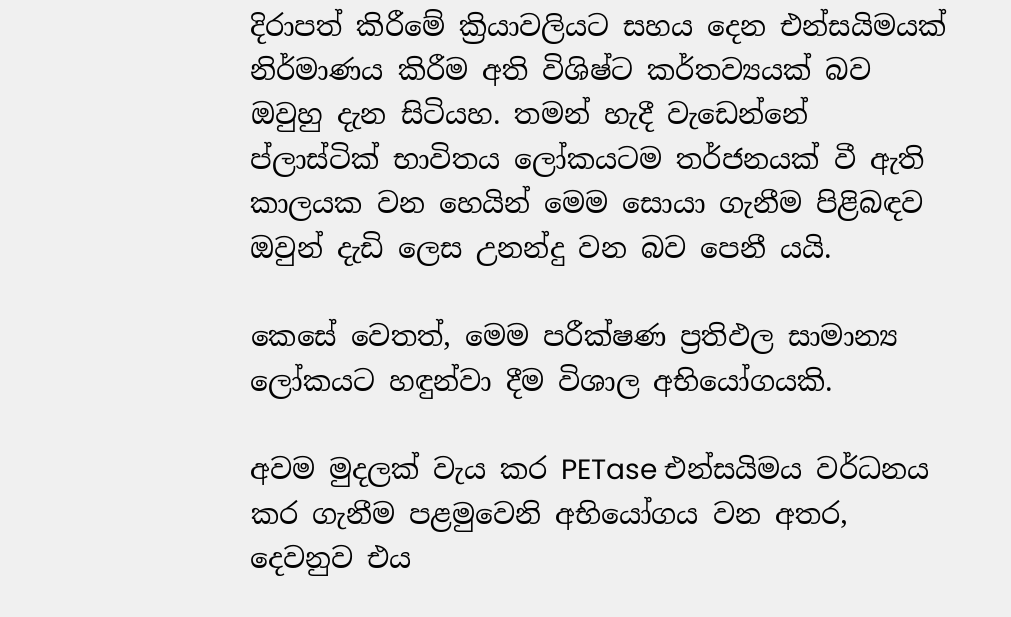දිරාපත් කිරීමේ ක්‍රියාවලියට සහය දෙන එන්සයිමයක් නිර්මාණය කිරීම අති විශිෂ්ට කර්තව්‍යයක් බව ඔවුහු දැන සිටියහ. තමන් හැදී වැඩෙන්නේ ප්ලාස්ටික් භාවිතය ලෝකයටම තර්ජනයක් වී ඇති කාලයක වන හෙයින් මෙම සොයා ගැනීම පිළිබඳව ඔවුන් දැඩි ලෙස උනන්දු වන බව පෙනී යයි.

කෙසේ වෙතත්, මෙම පරීක්ෂණ ප්‍රතිඵල සාමාන්‍ය ලෝකයට හඳුන්වා දීම විශාල අභියෝගයකි.

අවම මුදලක් වැය කර PETase එන්සයිමය වර්ධනය කර ගැනීම පළමුවෙනි අභියෝගය වන අතර, දෙවනුව එය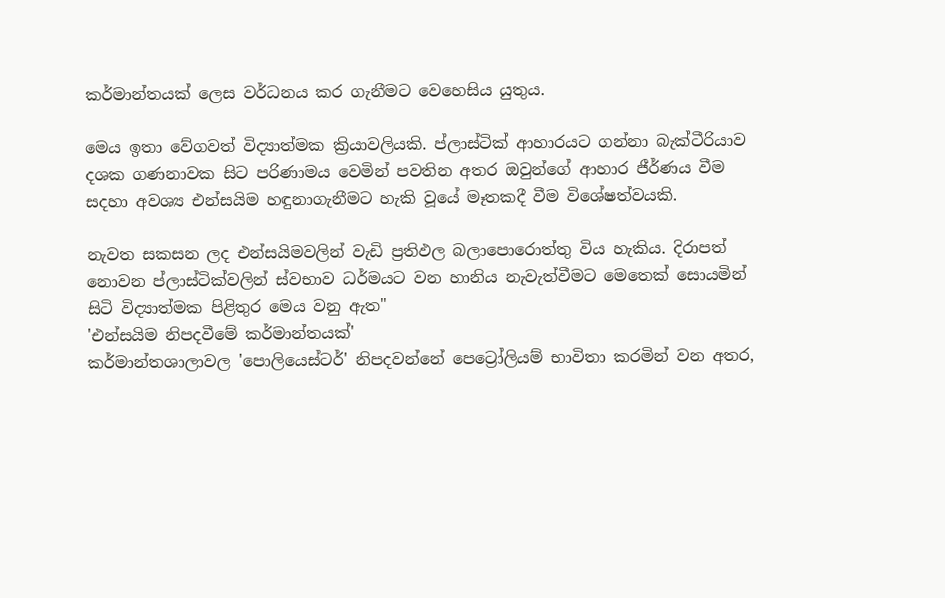කර්මාන්තයක් ලෙස වර්ධනය කර ගැනීමට වෙහෙසිය යුතුය.

මෙය ඉතා වේගවත් විද්‍යාත්මක ක්‍රියාවලියකි. ප්ලාස්ටික් ආහාරයට ගන්නා බැක්ටීරියාව දශක ගණනාවක සිට පරිණාමය වෙමින් පවතින අතර ඔවුන්ගේ ආහාර ජීර්ණය වීම සදහා අවශ්‍ය එන්සයිම හඳුනාගැනීමට හැකි වූයේ මෑතකදී වීම විශේෂත්වයකි.

නැවත සකසන ලද එන්සයිමවලින් වැඩි ප්‍රතිඵල බලාපොරොත්තු විය හැකිය. දිරාපත් නොවන ප්ලාස්ටික්වලින් ස්වභාව ධර්මයට වන හානිය නැවැත්වීමට මෙතෙක් සොයමින් සිටි විද්‍යාත්මක පිළිතුර මෙය වනු ඇත"
'එන්සයිම නිපදවීමේ කර්මාන්තයක්'
කර්මාන්තශාලාවල 'පොලියෙස්ටර්' නිපදවන්නේ පෙට්‍රෝලියම් භාවිතා කරමින් වන අතර,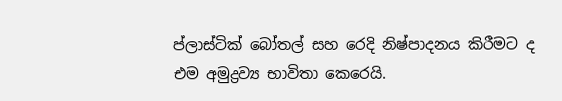ප්ලාස්ටික් බෝතල් සහ රෙදි නිෂ්පාදනය කිරීමට ද එම අමුද්‍රව්‍ය භාවිතා කෙරෙයි.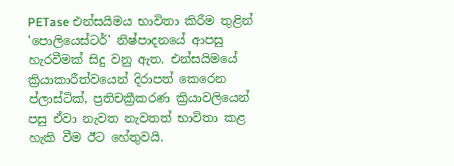PETase එන්සයිමය භාවිතා කිරීම තුළින් 'පොලියෙස්ටර්' නිෂ්පාදනයේ ආපසු හැරවීමක් සිදු වනු ඇත. එන්සයිමයේ ක්‍රියාකාරීත්වයෙන් දිරාපත් කෙරෙන ප්ලාස්ටික්, ප්‍රතිචක්‍රීකරණ ක්‍රියාවලියෙන් පසු ඒවා නැවත නැවතත් භාවිතා කළ හැකි වීම ඊට හේතුවයි.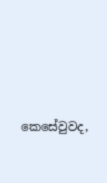කෙසේවුවද,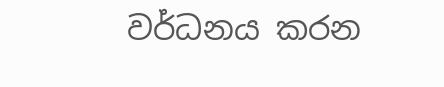වර්ධනය කරන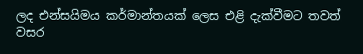ලද එන්සයිමය කර්මාන්තයක් ලෙස එළි දැක්වීමට තවත් වසර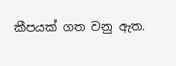කීපයක් ගත වනු ඇත.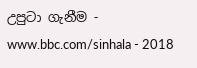උපුටා ගැනීම - www.bbc.com/sinhala - 2018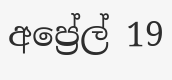අප්‍රේල් 19